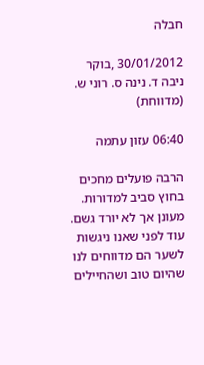חבלה

30/01/2012 ,בוקר
ניבה ד. נינה ס. רוני ש. (מדווחת)

06:40 עזון עתמה

הרבה פועלים מחכים בחוץ סביב למדורות. מעונן אך לא יורד גשם. עוד לפני שאנו ניגשות לשער הם מדווחים לנו שהיום טוב ושהחיילים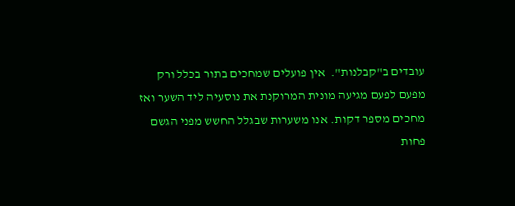עובדים ב"קבלנות".  אין פועלים שמחכים בתור בכלל ורק מפעם לפעם מגיעה מונית המרוקנת את נוסעיה ליד השער ואז מחכים מספר דקות. אנו משערות שבגלל החשש מפני הגשם פחות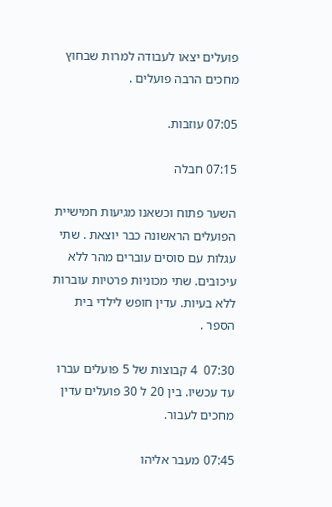פועלים יצאו לעבודה למרות שבחוץ מחכים הרבה פועלים .

07:05 עוזבות.

07:15 חבלה

השער פתוח וכשאנו מגיעות חמישיית הפועלים הראשונה כבר יוצאת . שתי עגלות עם סוסים עוברים מהר ללא עיכובים. שתי מכוניות פרטיות עוברות ללא בעיות. עדין חופש לילדי בית הספר .

07:30  4 קבוצות של 5 פועלים עברו עד עכשיו. בין 20 ל 30 פועלים עדין מחכים לעבור.

07:45 מעבר אליהו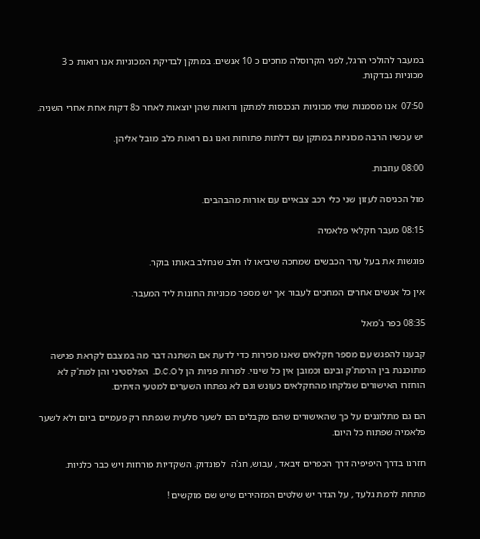במעבר להולכי הרגל, לפני הקרוסלה מחכים כ 10 אנשים. במתקן לבדיקת המכוניות אנו רואות כ 3 מכוניות נבדקות.

07:50  אנו מסמנות שתי מכוניות הנכנסות למתקן ורואות שהן יוצאות לאחר כ8 דקות אחת אחרי השניה.

יש עכשיו הרבה מכוניות במתקן עם דלתות פתוחות ואנו גם רואות כלב מובל אליהן.

08:00 עוזבות.

מול הכניסה לעזון שני כלי רכב צבאיים עם אורות מהבהבים.

08:15 מעבר חקלאי פלאמיה

פוגשות את בעל עדר הכבשים שמחכה שיביאו לו חלב שנחלב באותו בוקר.

אין כל אנשים אחרים המחכים לעבור אך יש מספר מכוניות החונות ליד המעבר.

08:35 כפר ג'מאל

קבענו להפגש עם מספר חקלאים שאנו מכירות כדי לדעת אם השתנה דבר מה במצבם לקראת פגישה מתוכננת בין הרמת'ק ובינם וכמובן אין כל שינוי. למרות פניות הן ל D.C.O.  הפלסטיני והן למת'ק לא הוחזרו האישורים שנלקחו מהחקלאים כעונש וגם לא נפתחו השערים למטעי הזיתים.

הם גם מתלוננים על כך שהאישורים שהם מקבלים הם לשער סלעית שנפתח רק פעמיים ביום ולא לשער פלאמיה שפתוח כל היום.

חזרנו בדרך היפיפיה דרך הכפרים זיבאד , עבוש, חג'ה  לפונדוק. השקדיות פורחות ויש כבר כלניות.

מתחת לרמת גלעד , על הגדר יש שלטים המזהירים שיש שם מוקשים !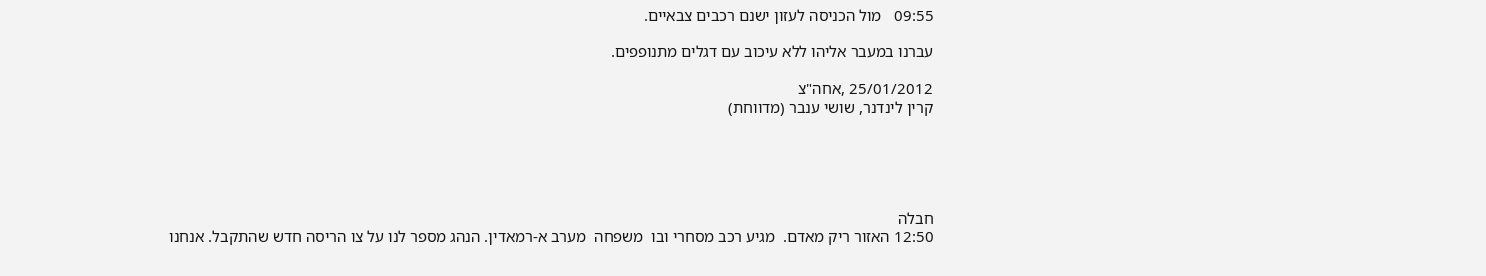09:55   מול הכניסה לעזון ישנם רכבים צבאיים.

עברנו במעבר אליהו ללא עיכוב עם דגלים מתנופפים.

25/01/2012 ,אחה"צ
קרין לינדנר, שושי ענבר (מדווחת)





חבלה
12:50 האזור ריק מאדם.  מגיע רכב מסחרי ובו  משפחה  מערב א-רמאדין. הנהג מספר לנו על צו הריסה חדש שהתקבל. אנחנו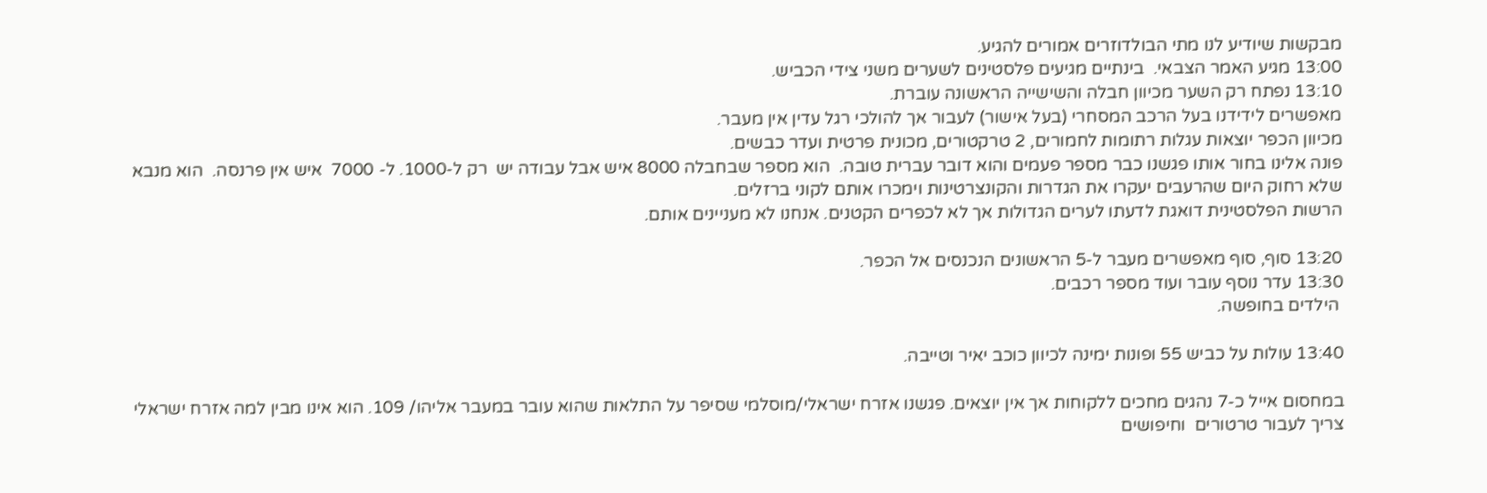מבקשות שיודיע לנו מתי הבולדוזרים אמורים להגיע.
13:00 מגיע האמר הצבאי.  בינתיים מגיעים פלסטינים לשערים משני צידי הכביש.
13:10 נפתח רק השער מכיוון חבלה והשישייה הראשונה עוברת.
מאפשרים לידידנו בעל הרכב המסחרי (בעל אישור) לעבור אך להולכי רגל עדין אין מעבר.
מכיוון הכפר יוצאות עגלות רתומות לחמורים, 2 טרקטורים, מכונית פרטית ועדר כבשים.
פונה אלינו בחור אותו פגשנו כבר מספר פעמים והוא דובר עברית טובה.  הוא מספר שבחבלה 8000 איש אבל עבודה יש  רק ל-1000. ל- 7000  איש אין פרנסה.  הוא מנבא שלא רחוק היום שהרעבים יעקרו את הגדרות והקונצרטינות וימכרו אותם לקוני ברזלים.
הרשות הפלסטינית דואגת לדעתו לערים הגדולות אך לא לכפרים הקטנים. אנחנו לא מעניינים אותם.

13:20 סוף, סוף מאפשרים מעבר ל-5 הראשונים הנכנסים אל הכפר.
13:30 עדר נוסף עובר ועוד מספר רכבים.
 הילדים בחופשה.

13:40 עולות על כביש 55 ופונות ימינה לכיוון כוכב יאיר וטייבה.

במחסום אייל כ-7 נהגים מחכים ללקוחות אך אין יוצאים. פגשנו אזרח ישראלי/מוסלמי שסיפר על התלאות שהוא עובר במעבר אליהו/ 109. הוא אינו מבין למה אזרח ישראלי צריך לעבור טרטורים  וחיפושים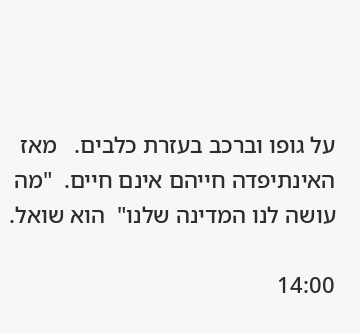על גופו וברכב בעזרת כלבים.   מאז האינתיפדה חייהם אינם חיים.  "מה עושה לנו המדינה שלנו"  הוא שואל.

14:00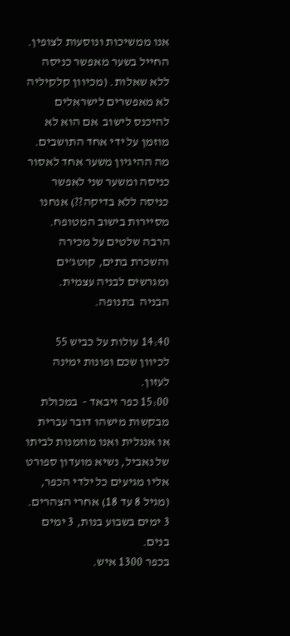אנו ממשיכות ונוסעות לצופין. החייל בשער מאפשר כניסה ללא שאלות. (מכיוון קלקיליה לא מאפשרים לישראלים להיכנס לישוב  אם הוא לא מוזמן על ידי אחד התושבים. מה ההיגיון משער אחד לאסור כניסה ומשער שני לאפשר כניסה ללא בדיקה??) אנחנו מסיירות בישוב המטופח. הרבה שלטים על מכירה והשכרת בתים, קוטג'ים ומגרשים לבניה עצמית.
הבניה  בתנופה.

14:40 עולות על כביש 55 לכיוון שכם ופונות ימינה לעזון.
15:00 כפר זיבאד -  במכולת מבקשות מישהו דובר עברית או אנגלית ואנו מוזמנות לביתו של נאביל, נשיא מועדון ספורט אליו מגיעים כל ילדי הכפר, (מגיל 8 עד 18) אחרי הצהרים. 3 ימים בשבוע בנות, 3 ימים בנים.
בכפר 1300 איש.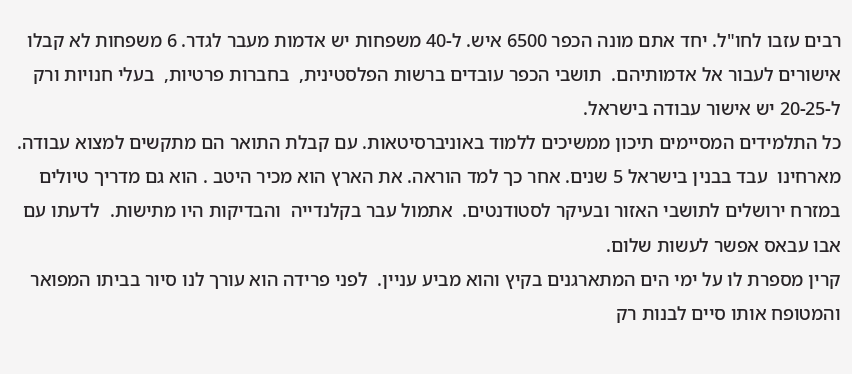רבים עזבו לחו"ל. יחד אתם מונה הכפר 6500 איש. ל-40 משפחות יש אדמות מעבר לגדר. 6 משפחות לא קבלו אישורים לעבור אל אדמותיהם.  תושבי הכפר עובדים ברשות הפלסטינית,  בחברות פרטיות,  בעלי חנויות ורק ל-20-25 יש אישור עבודה בישראל.
כל התלמידים המסיימים תיכון ממשיכים ללמוד באוניברסיטאות. עם קבלת התואר הם מתקשים למצוא עבודה.
מארחינו  עבד בבנין בישראל 5 שנים. אחר כך למד הוראה. את הארץ הוא מכיר היטב . הוא גם מדריך טיולים במזרח ירושלים לתושבי האזור ובעיקר לסטודנטים.  אתמול עבר בקלנדייה  והבדיקות היו מתישות.  לדעתו עם אבו עבאס אפשר לעשות שלום.
קרין מספרת לו על ימי הים המתארגנים בקיץ והוא מביע עניין.  לפני פרידה הוא עורך לנו סיור בביתו המפואר והמטופח אותו סיים לבנות רק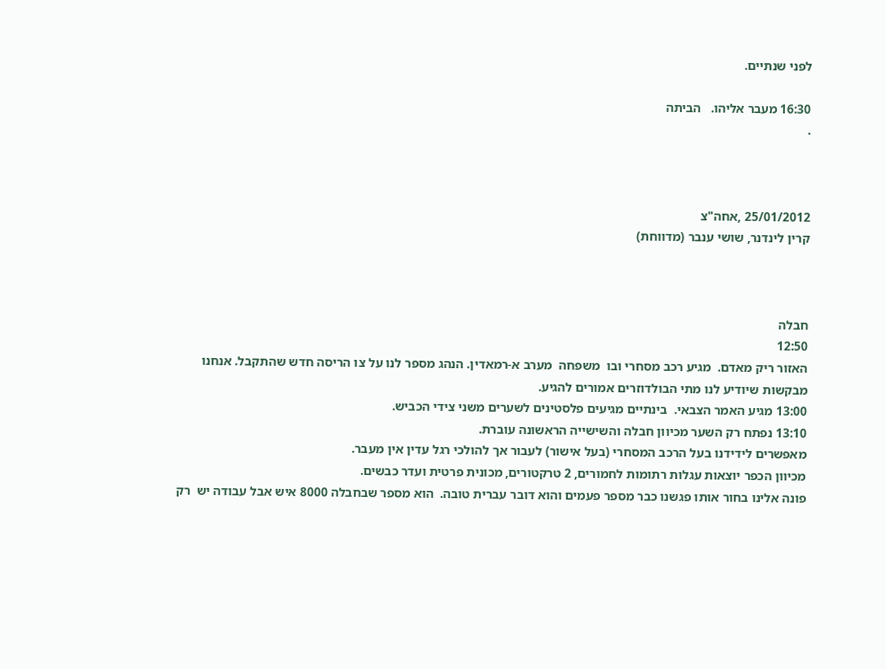לפני שנתיים.

16:30 מעבר אליהו.   הביתה
.



25/01/2012 ,אחה"צ
קרין לינדנר, שושי ענבר (מדווחת)



חבלה
12:50
האזור ריק מאדם.  מגיע רכב מסחרי ובו  משפחה  מערב א-רמאדין. הנהג מספר לנו על צו הריסה חדש שהתקבל. אנחנו מבקשות שיודיע לנו מתי הבולדוזרים אמורים להגיע.
13:00 מגיע האמר הצבאי.  בינתיים מגיעים פלסטינים לשערים משני צידי הכביש.
13:10 נפתח רק השער מכיוון חבלה והשישייה הראשונה עוברת.
מאפשרים לידידנו בעל הרכב המסחרי (בעל אישור) לעבור אך להולכי רגל עדין אין מעבר.
מכיוון הכפר יוצאות עגלות רתומות לחמורים, 2 טרקטורים, מכונית פרטית ועדר כבשים.
פונה אלינו בחור אותו פגשנו כבר מספר פעמים והוא דובר עברית טובה.  הוא מספר שבחבלה 8000 איש אבל עבודה יש  רק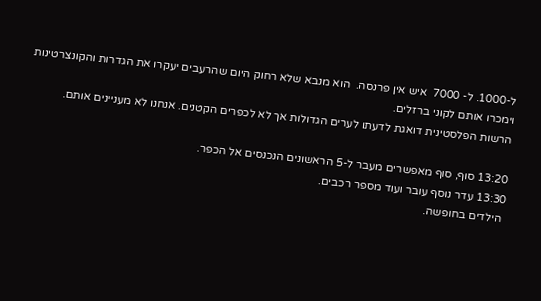ל-1000. ל- 7000  איש אין פרנסה.  הוא מנבא שלא רחוק היום שהרעבים יעקרו את הגדרות והקונצרטינות וימכרו אותם לקוני ברזלים.
הרשות הפלסטינית דואגת לדעתו לערים הגדולות אך לא לכפרים הקטנים. אנחנו לא מעניינים אותם.

13:20 סוף, סוף מאפשרים מעבר ל-5 הראשונים הנכנסים אל הכפר.
13:30 עדר נוסף עובר ועוד מספר רכבים.
 הילדים בחופשה.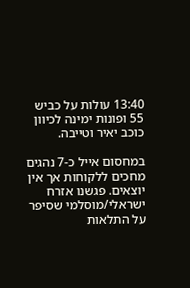13:40 עולות על כביש 55 ופונות ימינה לכיוון כוכב יאיר וטייבה.

במחסום אייל כ-7 נהגים מחכים ללקוחות אך אין יוצאים. פגשנו אזרח ישראלי/מוסלמי שסיפר על התלאות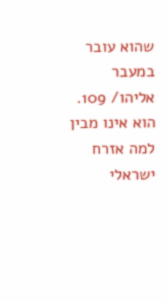שהוא עובר במעבר אליהו/ 109. הוא אינו מבין למה אזרח ישראלי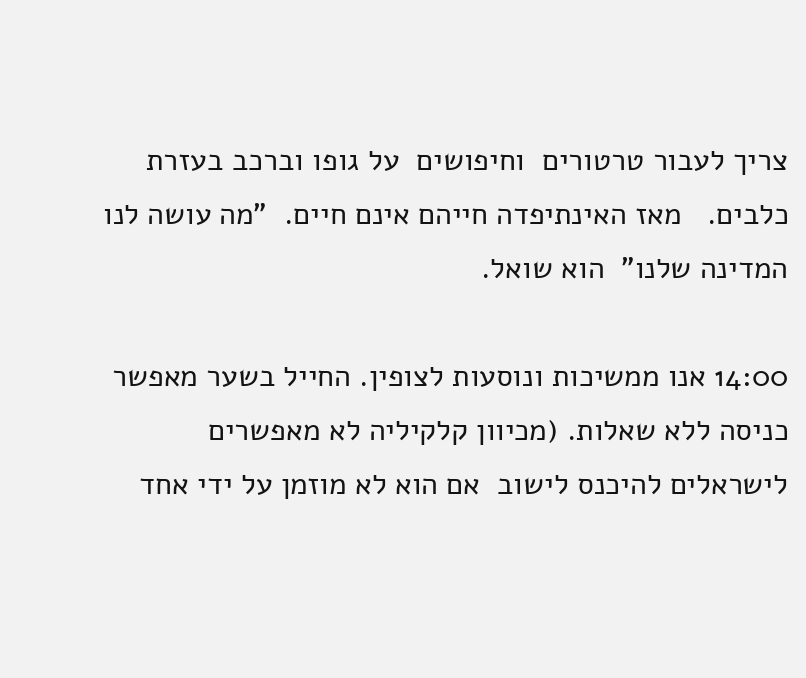צריך לעבור טרטורים  וחיפושים  על גופו וברכב בעזרת כלבים.   מאז האינתיפדה חייהם אינם חיים.  "מה עושה לנו המדינה שלנו"  הוא שואל.

14:00 אנו ממשיכות ונוסעות לצופין. החייל בשער מאפשר כניסה ללא שאלות. (מכיוון קלקיליה לא מאפשרים לישראלים להיכנס לישוב  אם הוא לא מוזמן על ידי אחד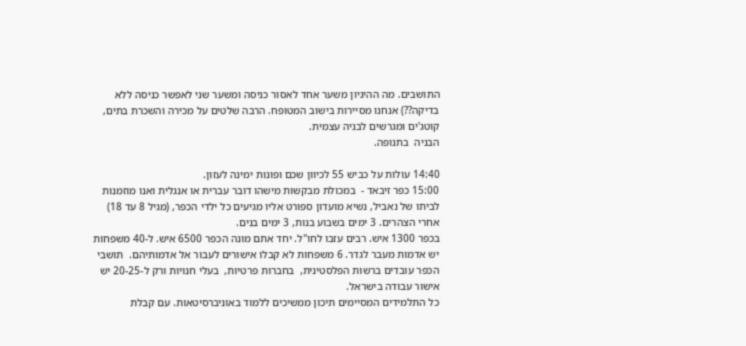התושבים. מה ההיגיון משער אחד לאסור כניסה ומשער שני לאפשר כניסה ללא בדיקה??) אנחנו מסיירות בישוב המטופח. הרבה שלטים על מכירה והשכרת בתים, קוטג'ים ומגרשים לבניה עצמית.
הבניה  בתנופה.

14:40 עולות על כביש 55 לכיוון שכם ופונות ימינה לעזון.
15:00 כפר זיבאד -  במכולת מבקשות מישהו דובר עברית או אנגלית ואנו מוזמנות לביתו של נאביל, נשיא מועדון ספורט אליו מגיעים כל ילדי הכפר, (מגיל 8 עד 18) אחרי הצהרים. 3 ימים בשבוע בנות, 3 ימים בנים.
בכפר 1300 איש. רבים עזבו לחו"ל. יחד אתם מונה הכפר 6500 איש. ל-40 משפחות יש אדמות מעבר לגדר. 6 משפחות לא קבלו אישורים לעבור אל אדמותיהם.  תושבי הכפר עובדים ברשות הפלסטינית,  בחברות פרטיות,  בעלי חנויות ורק ל-20-25 יש אישור עבודה בישראל.
כל התלמידים המסיימים תיכון ממשיכים ללמוד באוניברסיטאות. עם קבלת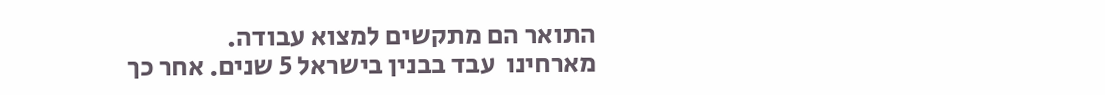התואר הם מתקשים למצוא עבודה.
מארחינו  עבד בבנין בישראל 5 שנים. אחר כך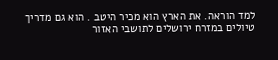למד הוראה. את הארץ הוא מכיר היטב . הוא גם מדריך טיולים במזרח ירושלים לתושבי האזור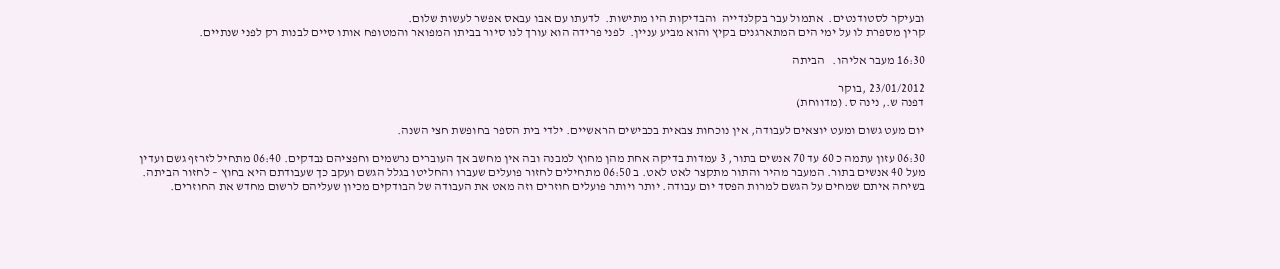ובעיקר לסטודנטים.  אתמול עבר בקלנדייה  והבדיקות היו מתישות.  לדעתו עם אבו עבאס אפשר לעשות שלום.
קרין מספרת לו על ימי הים המתארגנים בקיץ והוא מביע עניין.  לפני פרידה הוא עורך לנו סיור בביתו המפואר והמטופח אותו סיים לבנות רק לפני שנתיים.

16:30 מעבר אליהו.   הביתה

23/01/2012 ,בוקר
דפנה ש., נינה ס. (מדווחת)

יום מעט גשום ומעט יוצאים לעבודה, אין נוכחות צבאית בכבישים הראשיים. ילדי בית הספר בחופשת חצי השנה.

06:30 עזון עתמה כ 60 עד 70 אנשים בתור, 3 עמדות בדיקה אחת מהן מחוץ למבנה ובה אין מחשב אך העוברים נרשמים וחפציהם נבדקים. 06:40 מתחיל לזרזף גשם ועדין מעל 40 אנשים בתור. המעבר מהיר והתור מתקצר לאט לאט. ב 06:50 מתחילים לחזור פועלים שעברו והחליטו בגלל הגשם ועקב כך שעבודתם היא בחוץ – לחזור הביתה. בשיחה איתם שמחים על הגשם למרות הפסד יום עבודה. יותר ויותר פועלים חוזרים וזה מאט את העבודה של הבודקים מכיון שעליהם לרשום מחדש את החוזרים.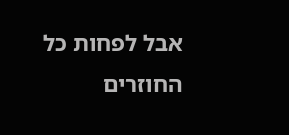אבל לפחות כל החוזרים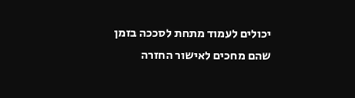יכולים לעמוד מתחת לסככה בזמן שהם מחכים לאישור החזרה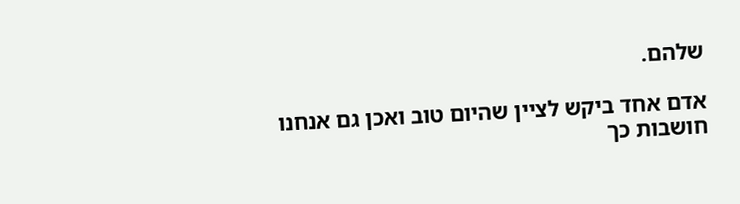שלהם.

אדם אחד ביקש לציין שהיום טוב ואכן גם אנחנו חושבות כך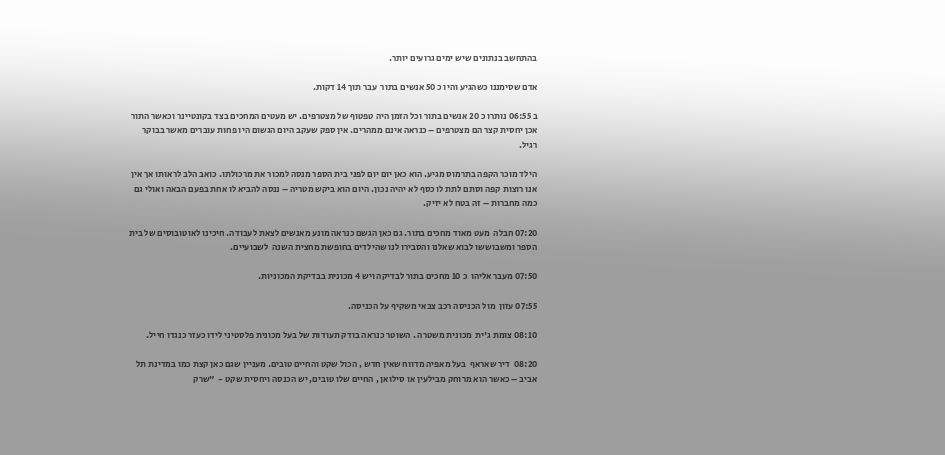בהתחשב בנתונים שיש ימים גרועים יותר.

אדם שסימננו כשהגיע והיו כ 50 אנשים בתור  עבר תוך 14 דקות.

ב 06:55 נותרו כ 20 אנשים בתור וכל הזמן היה טפטוף של מצטרפים. יש מעטים המחכים בצד בקונטיינר וכאשר התור אכן יחסית קצר הם מצטרפים – כנראה אינם ממהרים. אין ספק שעקב היום הגשום היו פחות עוברים מאשר בבוקר רגיל.

הילד מוכר הקפה בתרמוס מגיע. הוא כאן יום יום לפני בית הספר מנסה למכור את מרכולתו. כואב הלב לראותו אך אין אנו רוצות קפה וסתם לתת לו כסף לא יהיה נכון. היום הוא ביקש מטריה – ננסה להביא לו אחת בפעם הבאה ואולי גם כמה מחברות – זה בטח לא יזיק.

07:20 חבלה  מעט מאוד מחכים בתור. גם כאן הגשם כנראה מונע מאנשים לצאת לעבודה. חיכינו לאוטובוסים של בית הספר ומשבוששו לבוא שאלנו והסבירו לנו שהילדים בחופשת מחצית השנה  לשבועיים.

07:50 מעבר אליהו  כ 10 מחכים בתור לבדיקה ויש 4 מכונית בבדיקת המכוניות.

07:55 עזון  מול הכניסה רכב צבאי משקיף על הכניסה.

08:10 צומת ג'ית  מכונית משטרה . השוטר כנראה בודק תעודות של בעל מכונית פלסטיני לידו כעזר כנגדו חייל.

08:20  דיר שאראף  בעל מאפיה מדווח שאין חדש , הכול שקט והחיים טובים. מעניין שגם כאן קצת כמו במדינת תל אביב – כאשר הוא מרוחק מבילעין או סילואן , החיים שלו טובים, יש הכנסה ויחסית שקט -  "שרק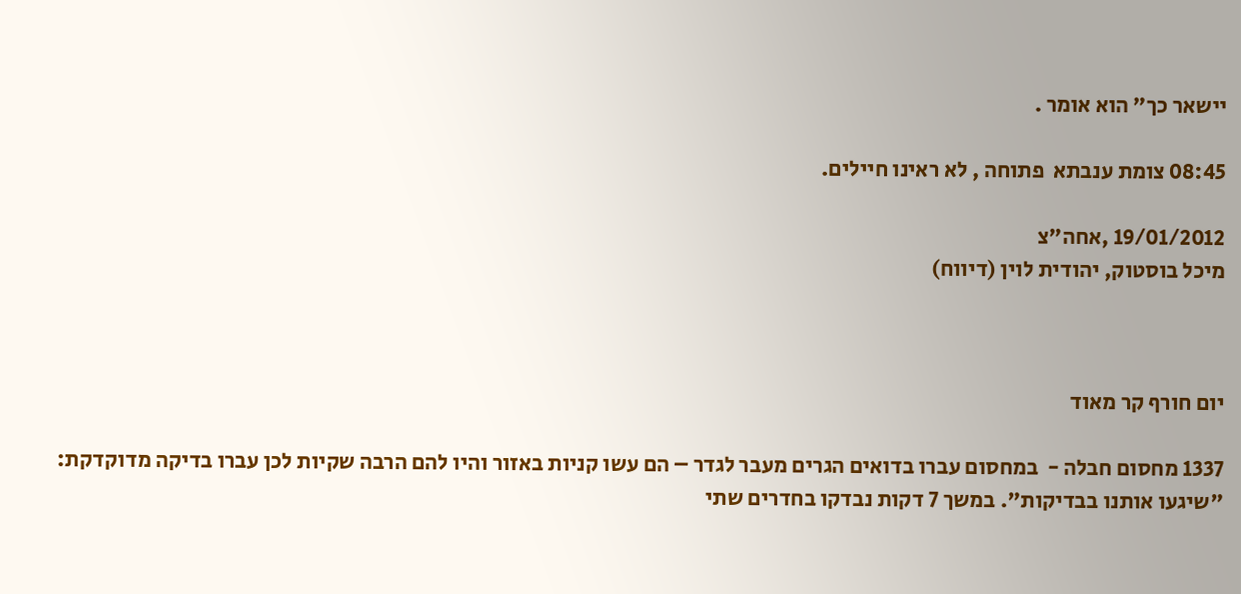יישאר כך" הוא אומר .

08:45 צומת ענבתא  פתוחה , לא ראינו חיילים.

19/01/2012 ,אחה"צ
מיכל בוסטוק, יהודית לוין (דיווח)



יום חורף קר מאוד

1337 מחסום חבלה -  במחסום עברו בדואים הגרים מעבר לגדר – הם עשו קניות באזור והיו להם הרבה שקיות לכן עברו בדיקה מדוקדקת: "שיגעו אותנו בבדיקות". במשך 7 דקות נבדקו בחדרים שתי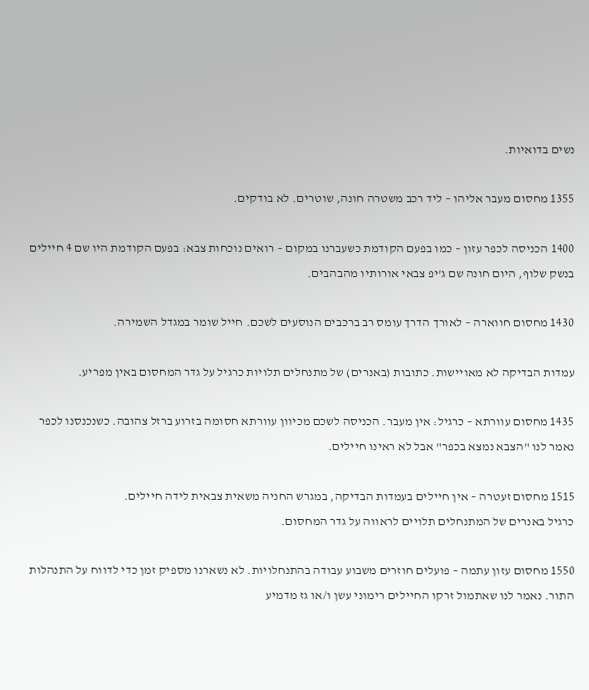נשים בדואיות.

1355 מחסום מעבר אליהו – ליד רכב משטרה חונה, שוטרים. לא בודקים.

1400 הכניסה לכפר עזון – כמו בפעם הקודמת כשעברנו במקום – רואים נוכחות צבא: בפעם הקודמת היו שם 4 חיילים בנשק שלוף, היום חונה שם ג'יפ צבאי אורותיו מהבהבים.

1430 מחסום חווארה – לאורך הדרך עומס רב ברכבים הנוסעים לשכם. חייל שומר במגדל השמירה.

עמדות הבדיקה לא מאויישות. כתובות (באנרים) של מתנחלים תלויות כרגיל על גדר המחסום באין מפריע.

1435 מחסום עוורתא – כרגיל: אין מעבר. הכניסה לשכם מכיוון עוורתא חסומה בזרוע ברזל צהובה. כשנכנסנו לכפר נאמר לנו "הצבא נמצא בכפר" אבל לא ראינו חיילים.

1515 מחסום זעטרה – אין חיילים בעמדות הבדיקה, במגרש החניה משאית צבאית לידה חיילים.
כרגיל באנרים של המתנחלים תלויים לראווה על גדר המחסום.

1550 מחסום עזון עתמה – פועלים חוזרים משבוע עבודה בהתנחלויות. לא נשארנו מספיק זמן כדי לדווח על התנהלות התור. נאמר לנו שאתמול זרקו החיילים רימוני עשן ו/או גז מדמיע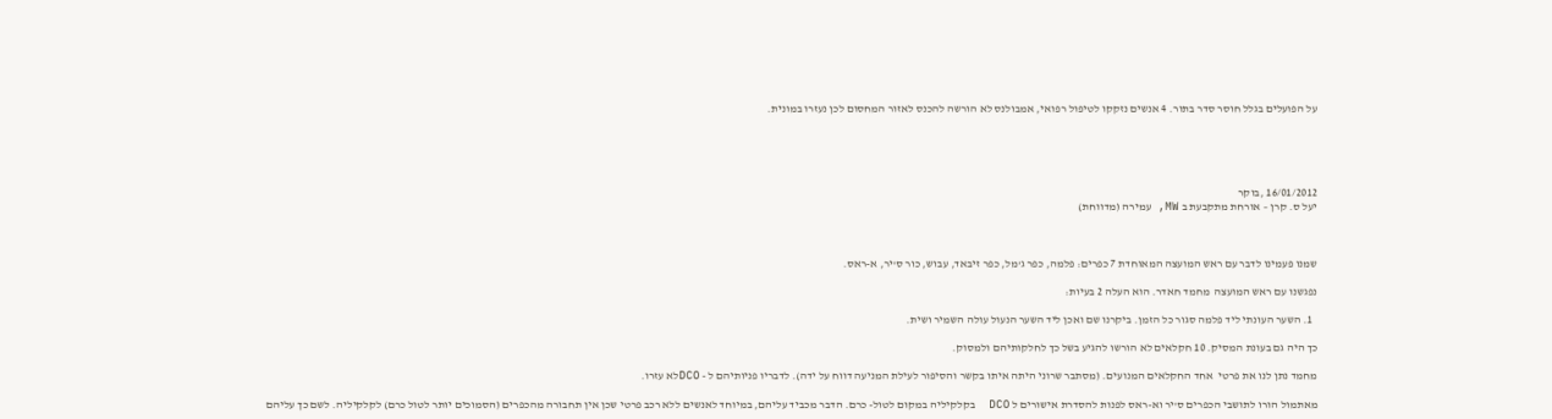על הפועלים בגלל חוסר סדר בתור. 4 אנשים נזקקו לטיפול רפואי, אמבולנס לא הורשה להכנס לאזור המחסום לכן נעזרו במונית.





16/01/2012 ,בוקר
יעל ס. קרן – אורחת מתקבעת ב MW, עמירה (מדווחת)



שמנו פעמינו לדבר עם ראש המועצה המאוחדת 7 כפרים: פלמה, כפר ג'מל, כפר זיבאד, עבוש, כור ס'יר, א-ראס.

נפגשנו עם ראש המועצה  מחמד חאדר. הוא העלה 2 בעיות:

  1. השער העונתי ליד פלמה סגור כל הזמן. ביקרנו שם ואכן ליד השער הנעול עולה השמיר ושית.

כך היה גם בעונת המסיק. 10 חקלאים לא הורשו להגיע בשל כך לחלקותיהם ולמסוק.

מחמד נתן לנו את פרטי  אחד החקלאים המנועים. (מסתבר שרוני היתה איתו בקשר והסיפור לעילת המניעה דווח על ידה). לדבריו פניותיהם ל - DCOלא עזרו.

מאתמול הורו לתושבי הכפרים ס'יר וא-ראס לפנות להסדרת אישורים ל DCO  בקלקיליה במקום לטול- כרם. הדבר מכביד עליהם, במיוחד לאנשים ללא רכב פרטי שכן אין תחבורה מהכפרים (הסמוכים יותר לטול כרם) לקלקיליה. לשם כך עליהם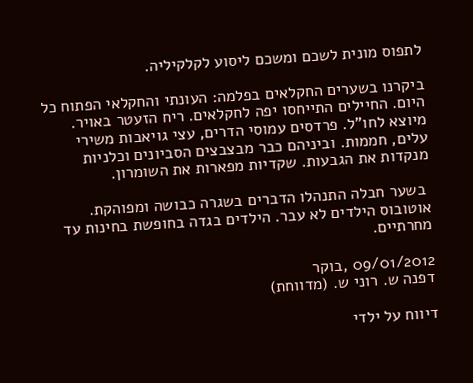לתפוס מונית לשכם ומשכם ליסוע לקלקיליה.

ביקרנו בשערים החקלאים בפלמה: העונתי והחקלאי הפתוח כל היום. החיילים התייחסו יפה לחקלאים. ריח הזעטר באויר. מיוצא לחו"ל. פרדסים עמוסי הדרים, עצי גויאבות משירי עלים, חממות. וביניהם כבר מבצבצים הסביונים וכלניות מנקדות את הגבעות. שקדיות מפארות את השומרון.

 בשער חבלה התנהלו הדברים בשגרה כבושה ומפוהקת. אוטובוס הילדים לא עבר. הילדים בגדה בחופשת בחינות עד מחרתיים.

09/01/2012 ,בוקר
דפנה ש. רוני ש. (מדווחת)

דיווח על ילדי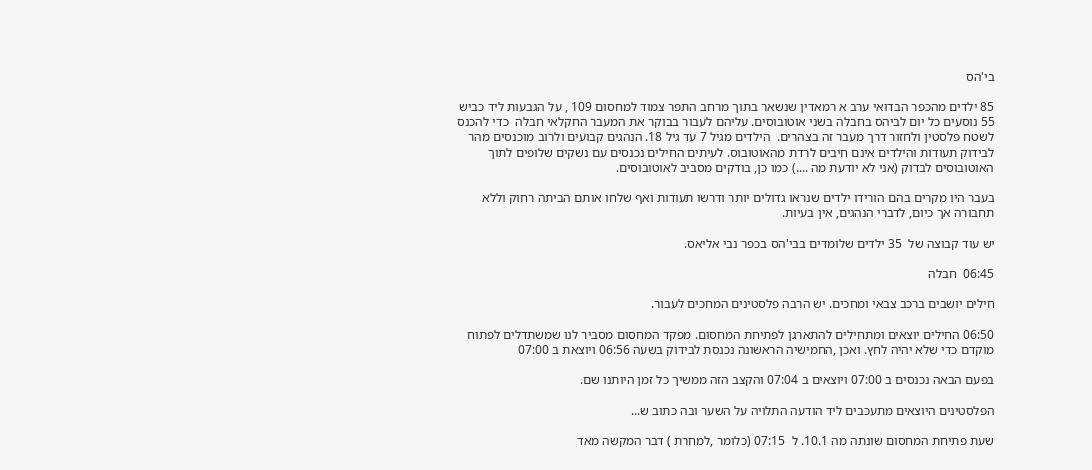בי'הס

85 ילדים מהכפר הבדואי ערב א רמאדין שנשאר בתוך מרחב התפר צמוד למחסום 109 , על הגבעות ליד כביש 55 נוסעים כל יום לביהס בחבלה בשני אוטובוסים. עליהם לעבור בבוקר את המעבר החקלאי חבלה  כדי להכנס לשטח פלסטין ולחזור דרך מעבר זה בצהרים.  הילדים מגיל 7 עד גיל 18. הנהגים קבועים ולרוב מוכנסים מהר לבידוק תעודות והילדים אינם חיבים לרדת מהאוטובוס. לעיתים החילים נכנסים עם נשקים שלופים לתוך האוטובוסים לבדוק (אני לא יודעת מה ....) כמו כן, בודקים מסביב לאוטובוסים.

בעבר היו מקרים בהם הורידו ילדים שנראו גדולים יותר ודרשו תעודות ואף שלחו אותם הביתה רחוק וללא תחבורה אך כיום, לדברי הנהגים, אין בעיות.

יש עוד קבוצה של  35 ילדים שלומדים בבי'הס בכפר נבי אליאס.

06:45  חבלה

חילים יושבים ברכב צבאי ומחכים. יש הרבה פלסטינים המחכים לעבור.

06:50 החילים יוצאים ומתחילים להתארגן לפתיחת המחסום. מפקד המחסום מסביר לנו שמשתדלים לפתוח מוקדם כדי שלא יהיה לחץ. ואכן ,החמישיה הראשונה נכנסת לבידוק בשעה 06:56 ויוצאת ב 07:00

בפעם הבאה נכנסים ב 07:00 ויוצאים ב 07:04 והקצב הזה ממשיך כל זמן היותנו שם.

הפלסטינים היוצאים מתעכבים ליד הודעה התלויה על השער ובה כתוב ש...

שעת פתיחת המחסום שונתה מה 10.1. ל  07:15 (כלומר ,למחרת ) דבר המקשה מאד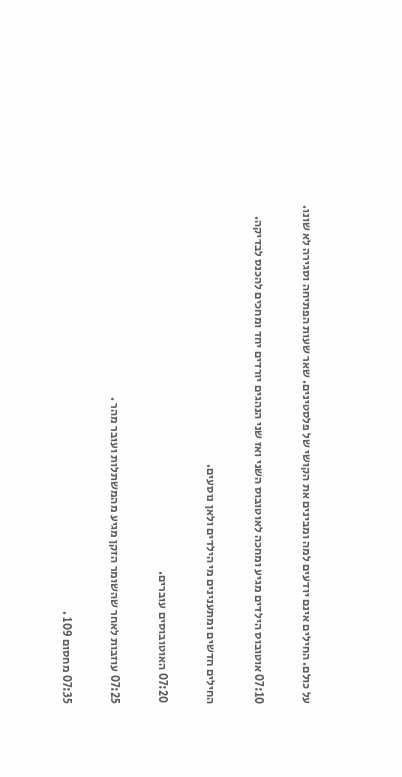על כולם. החילים אינם יודעים למה ומבינים את הקושי של פלסטינים. שאר שעות הפתיחה וסגירה לא שונו.

07:10 אוטובוס הילדים מגיע ומחכה לאוטובוס השני ואז שני הנהגים יורדים יחד ומחכים להכנס לבדיקה.

החילים חדשים ומתענינים מי הילדים ולאן נוסעים.

07:20 האוטובוסים עוברים.

07:25 עוזבות לאחר שהשומר הזקן מגיע מהמשתלות ועובר מהר .

07:35 מחסום 109 .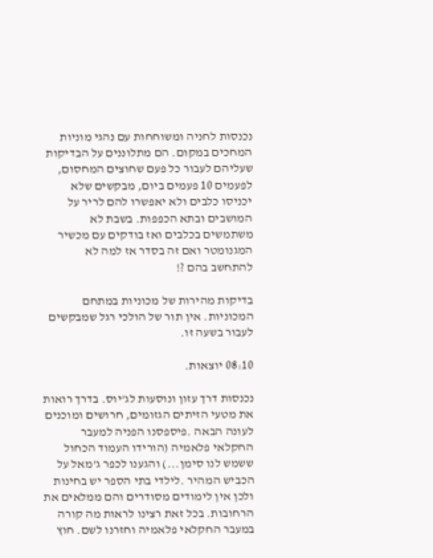נכנסות לחניה ומשוחחות עם נהגי מוניות המחכים במקום. הם מתלוננים על הבדיקות שעליהם לעבור כל פעם שחוצים המחסום, לפעמים 10 פעמים ביום, מבקשים שלא יכניסו כלבים ולא יאפשרו להם לריר על המושבים ובתא הכפפות. בשבת לא משתמשים בכלבים ואז בודקים עם מכשיר המגנומטר ואם זה בסדר אז למה לא להתחשב בהם ?!

בדיקות מהירות של מכוניות במתחם המכוניות. אין תור של הולכי רגל שמבקשים לעבור בשעה זו.

08:10 יוצאות.

נכנסות דרך עזון ונוסעות לג'יוס. בדרך רואות את מטעי הזיתים הגזומים, חרושים ומוכנים לעונה הבאה .פיספסנו הפניה למעבר החקלאי פלאמיה (הורידו העמוד הכחול ששמש לנו סימן...) והגענו לכפר ג'מאל על הכביש המהיר .לילדי בתי הספר יש בחינות ולכן אין לימודים מסודרים והם ממלאים את הרחובות. בכל זאת רצינו לראות מה קורה במעבר החקלאי פלאמיה וחזרנו לשם. חוץ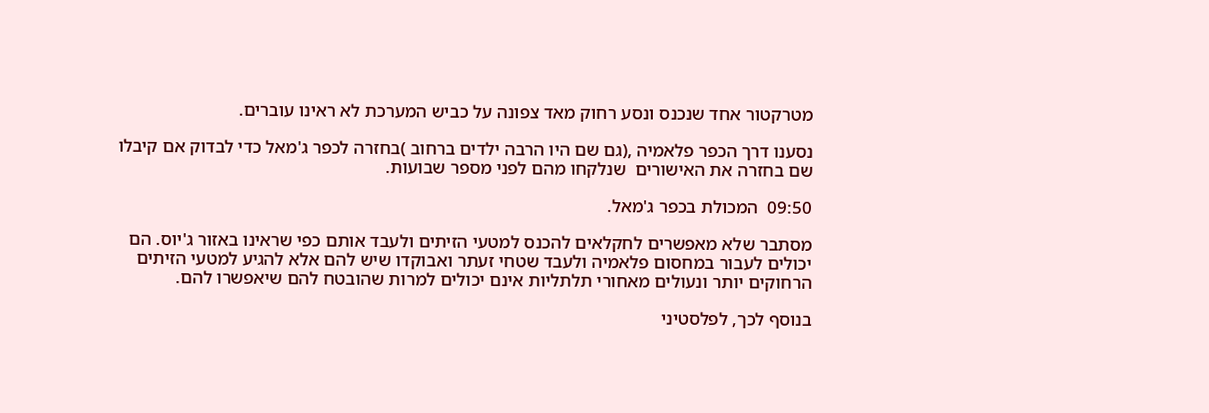מטרקטור אחד שנכנס ונסע רחוק מאד צפונה על כביש המערכת לא ראינו עוברים.

נסענו דרך הכפר פלאמיה ,(גם שם היו הרבה ילדים ברחוב )בחזרה לכפר ג'מאל כדי לבדוק אם קיבלו שם בחזרה את האישורים  שנלקחו מהם לפני מספר שבועות.

09:50  המכולת בכפר ג'מאל.

מסתבר שלא מאפשרים לחקלאים להכנס למטעי הזיתים ולעבד אותם כפי שראינו באזור ג'יוס. הם יכולים לעבור במחסום פלאמיה ולעבד שטחי זעתר ואבוקדו שיש להם אלא להגיע למטעי הזיתים הרחוקים יותר ונעולים מאחורי תלתליות אינם יכולים למרות שהובטח להם שיאפשרו להם.

בנוסף לכך, לפלסטיני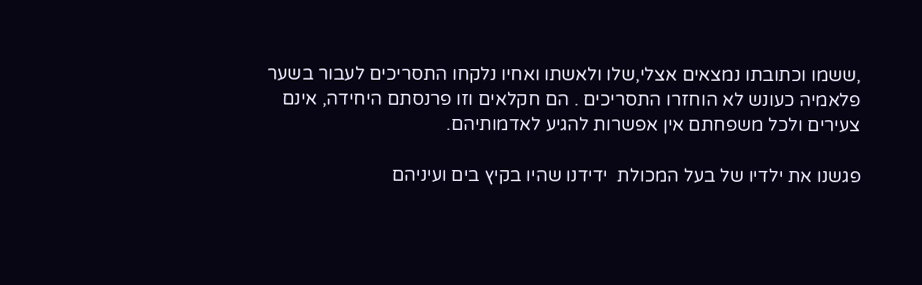,ששמו וכתובתו נמצאים אצלי,שלו ולאשתו ואחיו נלקחו התסריכים לעבור בשער פלאמיה כעונש לא הוחזרו התסריכים . הם חקלאים וזו פרנסתם היחידה, אינם צעירים ולכל משפחתם אין אפשרות להגיע לאדמותיהם.

פגשנו את ילדיו של בעל המכולת  ידידנו שהיו בקיץ בים ועיניהם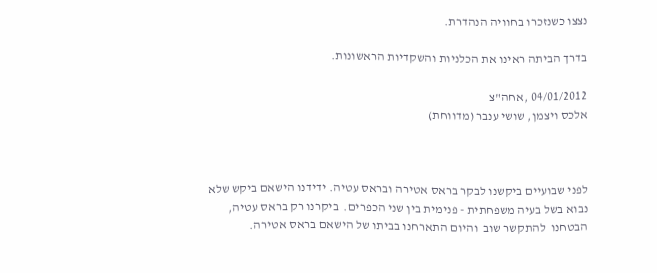נצצו כשנזכרו בחוויה הנהדרת.

בדרך הביתה ראינו את הכלניות והשקדיות הראשונות.

04/01/2012 ,אחה"צ
אלכס ויצמן, שושי ענבר (מדווחת)



לפני שבועיים ביקשנו לבקר בראס אטירה ובראס עטיה. ידידנו הישאם ביקש שלא נבוא בשל בעיה משפחתית - פנימית בין שני הכפרים.  ביקרנו רק בראס עטיה, הבטחנו  להתקשר שוב  והיום התארחנו בביתו של הישאם בראס אטירה.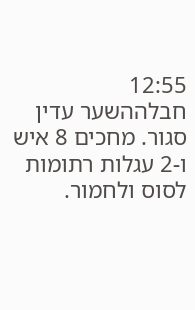12:55   חבלההשער עדין סגור. מחכים 8 איש ו-2 עגלות רתומות לסוס ולחמור.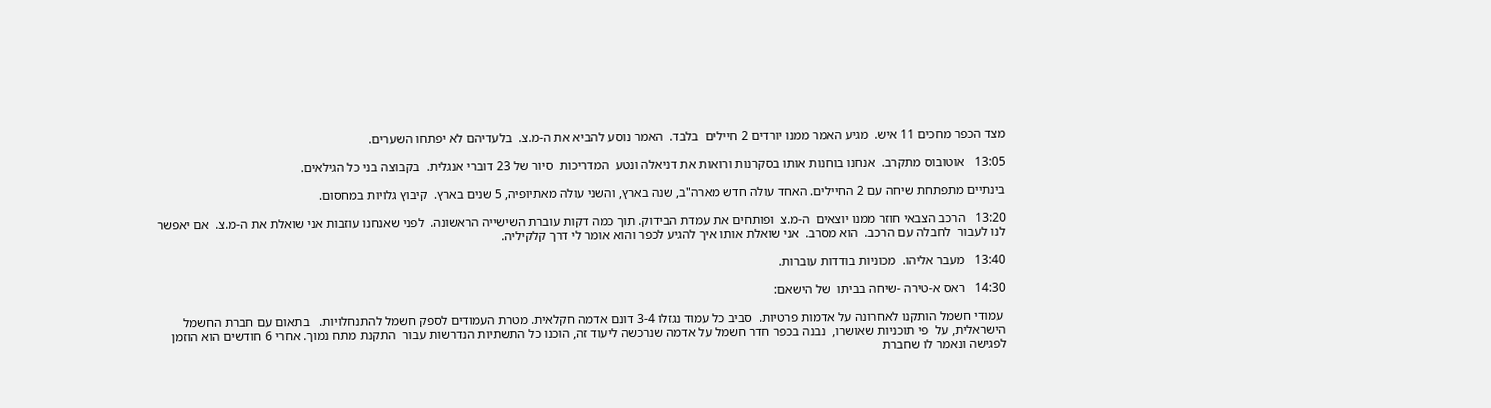מצד הכפר מחכים 11 איש.  מגיע האמר ממנו יורדים 2 חיילים  בלבד.  האמר נוסע להביא את ה-מ.צ.  בלעדיהם לא יפתחו השערים.

13:05   אוטובוס מתקרב.  אנחנו בוחנות אותו בסקרנות ורואות את דניאלה ונטע  המדריכות  סיור של 23 דוברי אנגלית.  בקבוצה בני כל הגילאים.

בינתיים מתפתחת שיחה עם 2 החיילים. האחד עולה חדש מארה"ב, שנה בארץ, והשני עולה מאתיופיה, 5 שנים בארץ.  קיבוץ גלויות במחסום.

13:20   הרכב הצבאי חוזר ממנו יוצאים  ה-מ.צ  ופותחים את עמדת הבידוק. תוך כמה דקות עוברת השישייה הראשונה.  לפני שאנחנו עוזבות אני שואלת את ה-מ.צ.  אם יאפשר לנו לעבור  לחבלה עם הרכב.  הוא מסרב.  אני שואלת אותו איך להגיע לכפר והוא אומר לי דרך קלקיליה.

13:40   מעבר אליהו.  מכוניות בודדות עוברות.

14:30   ראס א-טירה -שיחה בביתו  של הישאם:

 עמודי חשמל הותקנו לאחרונה על אדמות פרטיות.  סביב כל עמוד נגזלו 3-4 דונם אדמה חקלאית. מטרת העמודים לספק חשמל להתנחלויות.   בתאום עם חברת החשמל הישראלית, על  פי תוכניות שאושרו,  נבנה בכפר חדר חשמל על אדמה שנרכשה ליעוד זה, הוכנו כל התשתיות הנדרשות עבור  התקנת מתח נמוך. אחרי 6 חודשים הוא הוזמן לפגישה ונאמר לו שחברת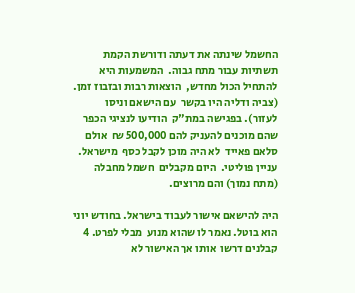החשמל שינתה את דעתה ודורשת הקמת תשתיות עבור מתח גבוה.  המשמעות היא  להתחיל הכול מחדש,  הוצאות רבות ובזבוז זמן.   (צביה ודליה היו בקשר  עם הישאם וניסו לעזור). בפגישה במת"ק  הודיעו לנציגי הכפר שהם מוכנים להעניק להם 500,000 ₪  אולם סלאם פאייד  לא היה מוכן לקבל כסף  מישראל. עניין פוליטי.  היום מקבלים  חשמל מחבלה  (מתח נמוך) והם מרוצים.

היה להישאם אישור לעבוד בישראל. בחודש יוני הוא בוטל. נאמר לו שהוא מנוע  מבלי לפרט. 4 קבלנים דרשו  אותו אך האישור לא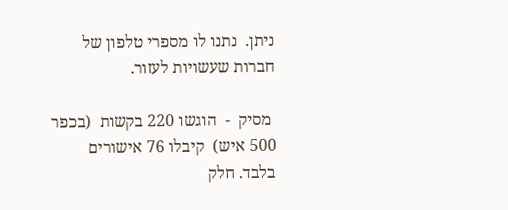ניתן.  נתנו לו מספרי טלפון של חברות שעשויות לעזור.

 מסיק  -  הוגשו 220 בקשות  (בכפר 500 איש)  קיבלו 76 אישורים בלבד. חלק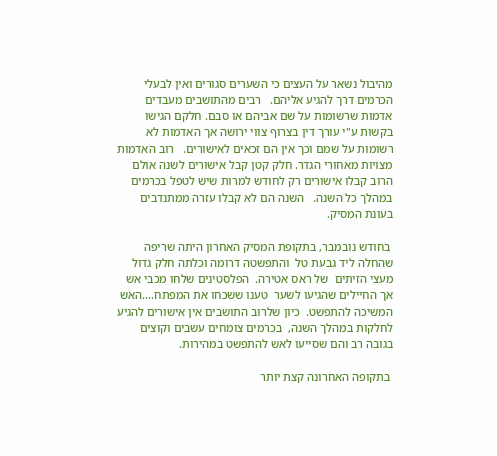מהיבול נשאר על העצים כי השערים סגורים ואין לבעלי הכרמים דרך להגיע אליהם.   רבים מהתושבים מעבדים אדמות שרשומות על שם אביהם או סבם. חלקם הגישו בקשות ע"י עורך דין בצרוף צווי ירושה אך האדמות לא רשומות על שמם וכך אין הם זכאים לאישורים.   רוב האדמות מצויות מאחורי הגדר. חלק קטן קבל אישורים לשנה אולם הרוב קבלו אישורים רק לחודש למרות שיש לטפל בכרמים במהלך כל השנה.   השנה הם לא קבלו עזרה ממתנדבים בעונת המסיק.

 בחודש נובמבר, בתקופת המסיק האחרון היתה שריפה  שהחלה ליד גבעת טל  והתפשטה דרומה וכלתה חלק גדול מעצי הזיתים  של ראס אטירה.  הפלסטינים שלחו מכבי אש אך החיילים שהגיעו לשער  טענו ששכחו את המפתח....האש המשיכה להתפשט.  כיון שלרוב התושבים אין אישורים להגיע לחלקות במהלך השנה,  בכרמים צומחים עשבים וקוצים בגובה רב והם שסייעו לאש להתפשט במהירות.

 בתקופה האחרונה קצת יותר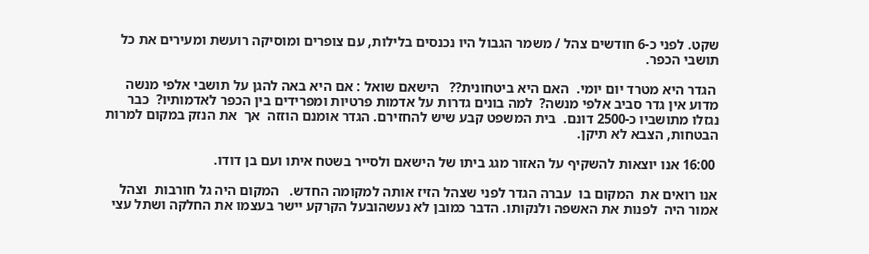שקט. לפני כ-6 חודשים צהל / משמר הגבול היו נכנסים בלילות, עם צופרים ומוסיקה רועשת ומעירים את כל תושבי הכפר.

 הגדר היא מטרד יום יומי.  האם היא ביטחונית??   הישאם שואל : אם היא באה להגן על תושבי אלפי מנשה  מדוע אין גדר סביב אלפי מנשה?  למה בונים גדרות על אדמות פרטיות ומפרידים בין הכפר לאדמותיו?  כבר נגזלו מתושביו כ-2500 דונם.  בית המשפט קבע שיש להחזירם. הגדר אומנם הוזזה  אך  את הנזק במקום למרות הבטחות, הצבא לא תיקן.

 16:00 אנו יוצאות להשקיף על האזור מגג ביתו של הישאם ולסייר בשטח איתו ועם בן דודו.

אנו רואים את  המקום בו  עברה הגדר לפני שצהל הזיז אותה למקומה החדש.   המקום היה גל חורבות  וצהל אמור היה  לפנות את האשפה ולנקותו. הדבר כמובן לא נעשהובעל הקרקע יישר בעצמו את החלקה ושתל עצי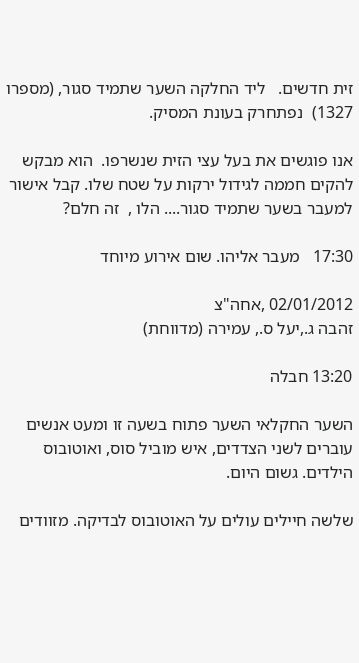זית חדשים.   ליד החלקה השער שתמיד סגור, (מספרו 1327)  נפתחרק בעונת המסיק.

אנו פוגשים את בעל עצי הזית שנשרפו.  הוא מבקש להקים חממה לגידול ירקות על שטח שלו. קבל אישור למעבר בשער שתמיד סגור.... הלו ,  זה חלם?

17:30   מעבר אליהו. שום אירוע מיוחד

02/01/2012 ,אחה"צ
זהבה ג.,יעל ס., עמירה (מדווחת)

13:20 חבלה

השער החקלאי השער פתוח בשעה זו ומעט אנשים עוברים לשני הצדדים, איש מוביל סוס, ואוטובוס הילדים. גשום היום.

שלשה חיילים עולים על האוטובוס לבדיקה. מזוודים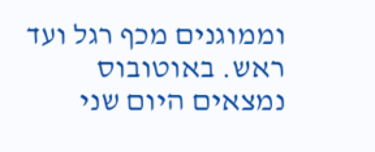וממוגנים מכף רגל ועד ראש. באוטובוס נמצאים היום שני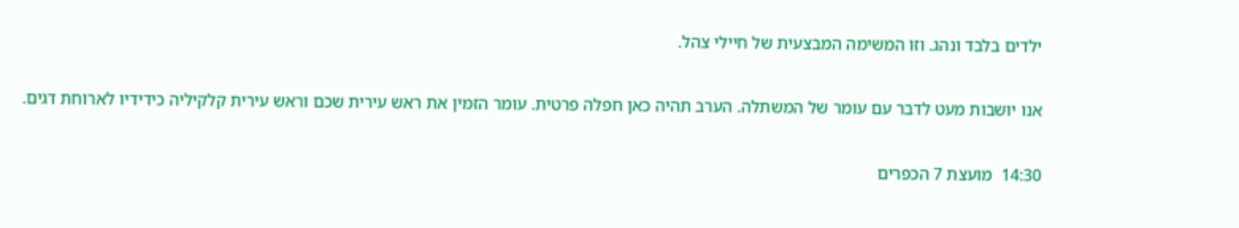ילדים בלבד ונהג. וזו המשימה המבצעית של חיילי צהל.

אנו יושבות מעט לדבר עם עומר של המשתלה. הערב תהיה כאן חפלה פרטית. עומר הזמין את ראש עירית שכם וראש עירית קלקיליה כידידיו לארוחת דגים.

14:30  מועצת 7 הכפרים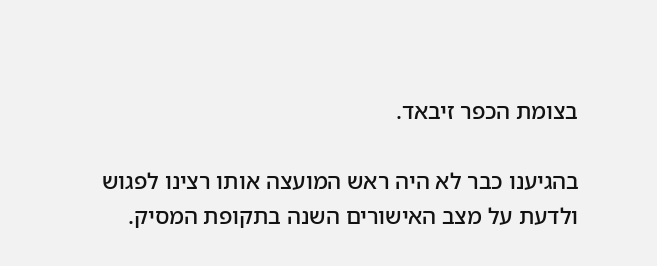בצומת הכפר זיבאד.

בהגיענו כבר לא היה ראש המועצה אותו רצינו לפגוש ולדעת על מצב האישורים השנה בתקופת המסיק.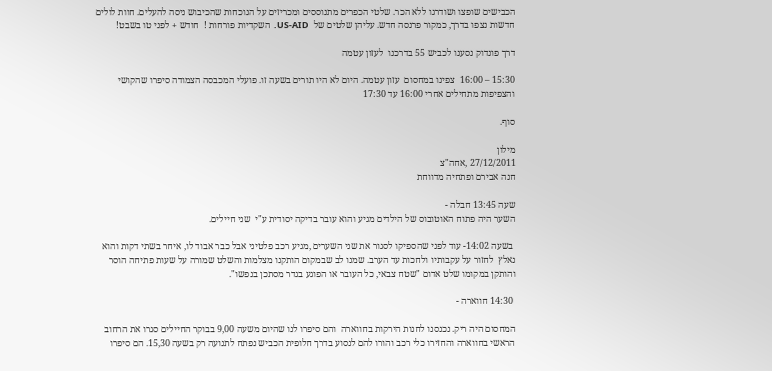הכבישים שופצו ושודרגו ללא הכר. שלטי הכפרים מתנוססים ומכריזים על הנוכחות שהכיבוש ניסה להעלים. חוות לולים  חדשות נצפו בדרך, כמקור פרנסה חדש. עליהן שלטים של  US-AID.  השקדיות פורחות !  חודש + לפני טו בשבט!

דרך פונדוק נסענו לכביש 55 בדרכנו  לעזון עטמה

15:30 – 16:00  צפינו במחסום  עזון עטמה. היום לא היו תורים בשעה זו. פועלי המכבסה הצמודה סיפרו שהקושי והצפיפות מתחילים אחרי 16:00 עד 17:30

סוף.

מילון
27/12/2011 ,אחה"צ
חנה אבירם ופתחיה מדווחת

שעה 13:45 חבלה -
השער היה פתוח האוטובוס של הילדים מגיע והוא עובר בדיקה יסודית ע"י  שני חיילים.

 בשעה 14:02- עוד לפני שהספיקו לסגור את שני השערים ,מגיע רכב פלטיני אבל כבר אבוד לו, איחר בשתי דקות והוא נאלץ  לחזור על עקבותיו ולחכות עד הערב. שמנו לב שבמקום הותקנו מצלמות והשלט שמורה על שעות פתיחה הוסר והותקן במקומו שלט אדום "שטח צבאי, כל העובר או הפוגע בגדר מסתכן בנפשו".

 14:30 חווארה -

המחסום היה ריק. נכנסנו לחנות הירקות בחווארה  והם סיפרו לנו שהיום משעה 9,00 בבוקר החיילים סגרו את הרחוב הראשי בחווארה והחזירו כלי רכב והורו להם לנסוע בדרך חלופית הכביש נפתח לתנועה רק בשעה 15,30. הם סיפרו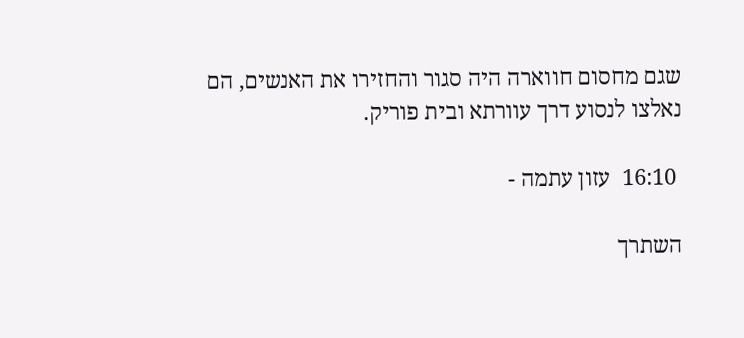שגם מחסום חווארה היה סגור והחזירו את האנשים, הם נאלצו לנסוע דרך עוורתא ובית פוריק.

 16:10  עזון עתמה -

השתרך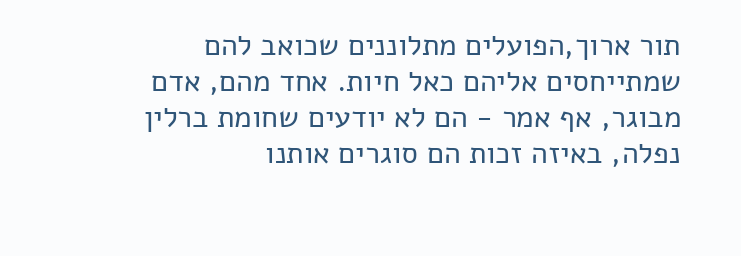תור ארוך,הפועלים מתלוננים שכואב להם שמתייחסים אליהם כאל חיות. אחד מהם, אדם מבוגר, אף אמר - הם לא יודעים שחומת ברלין  נפלה, באיזה זכות הם סוגרים אותנו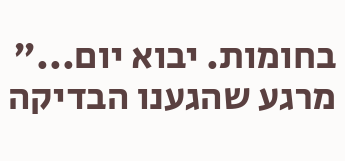בחומות. יבוא יום..."
מרגע שהגענו הבדיקה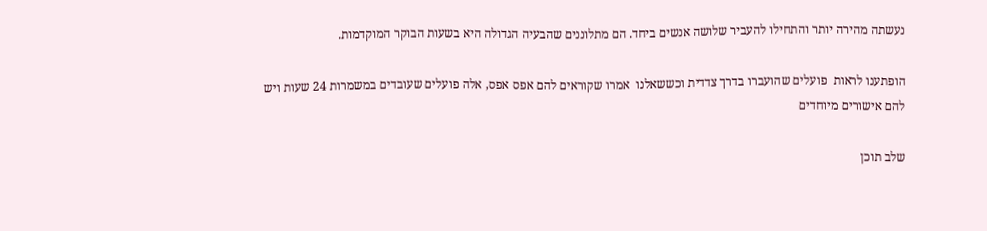נעשתה מהירה יותר והתחילו להעביר שלושה אנשים ביחד. הם מתלוננים שהבעיה הגדולה היא בשעות הבוקר המוקדמות.

הופתענו לראות  פועלים שהועברו בדרך צדדית וכששאלנו  אמרו שקוראים להם אפס אפס, אלה פועלים שעובדים במשמרות 24 שעות ויש להם אישורים מיוחדים

שלב תוכן